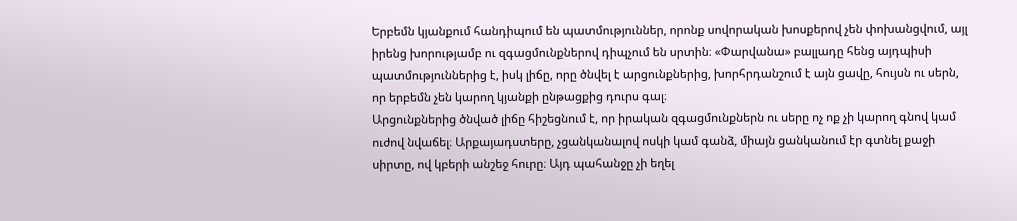Երբեմն կյանքում հանդիպում են պատմություններ, որոնք սովորական խոսքերով չեն փոխանցվում, այլ իրենց խորությամբ ու զգացմունքներով դիպչում են սրտին։ «Փարվանա» բալլադը հենց այդպիսի պատմություններից է, իսկ լիճը, որը ծնվել է արցունքներից, խորհրդանշում է այն ցավը, հույսն ու սերն, որ երբեմն չեն կարող կյանքի ընթացքից դուրս գալ։
Արցունքներից ծնված լիճը հիշեցնում է, որ իրական զգացմունքներն ու սերը ոչ ոք չի կարող գնով կամ ուժով նվաճել։ Արքայադստերը, չցանկանալով ոսկի կամ գանձ, միայն ցանկանում էր գտնել քաջի սիրտը, ով կբերի անշեջ հուրը։ Այդ պահանջը չի եղել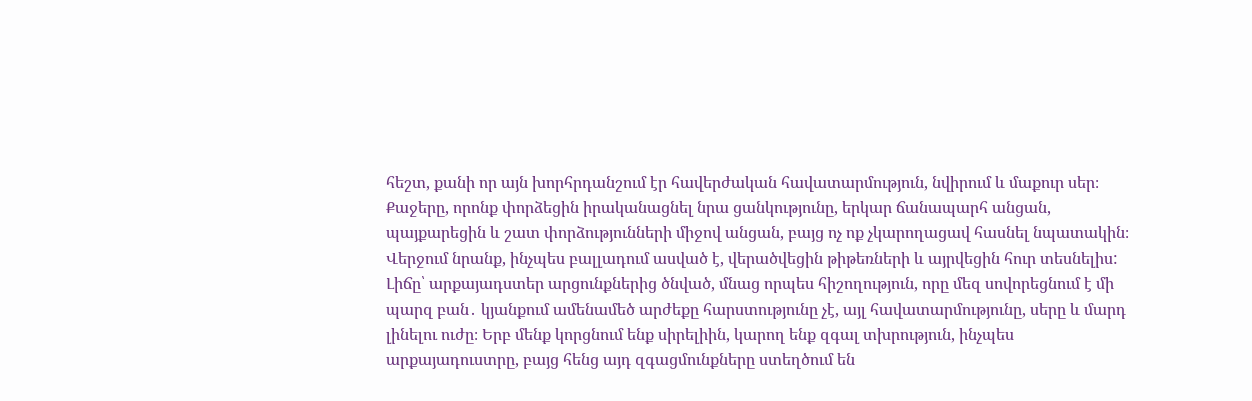հեշտ, քանի որ այն խորհրդանշում էր հավերժական հավատարմություն, նվիրում և մաքուր սեր։
Քաջերը, որոնք փորձեցին իրականացնել նրա ցանկությունը, երկար ճանապարհ անցան, պայքարեցին և շատ փորձությունների միջով անցան, բայց ոչ ոք չկարողացավ հասնել նպատակին։ Վերջում նրանք, ինչպես բալլադում ասված է, վերածվեցին թիթեռների և այրվեցին հուր տեսնելիս:
Լիճը՝ արքայադստեր արցունքներից ծնված, մնաց որպես հիշողություն, որը մեզ սովորեցնում է մի պարզ բան․ կյանքում ամենամեծ արժեքը հարստությունը չէ, այլ հավատարմությունը, սերը և մարդ լինելու ուժը։ Երբ մենք կորցնում ենք սիրելիին, կարող ենք զգալ տխրություն, ինչպես արքայադուստրը, բայց հենց այդ զգացմունքները ստեղծում են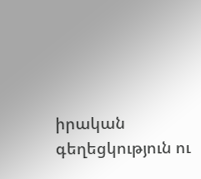իրական գեղեցկություն ու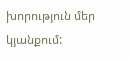խորություն մեր կյանքում: